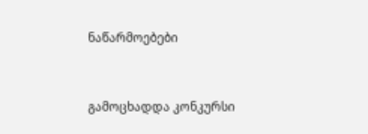ნაწარმოებები


გამოცხადდა კონკურსი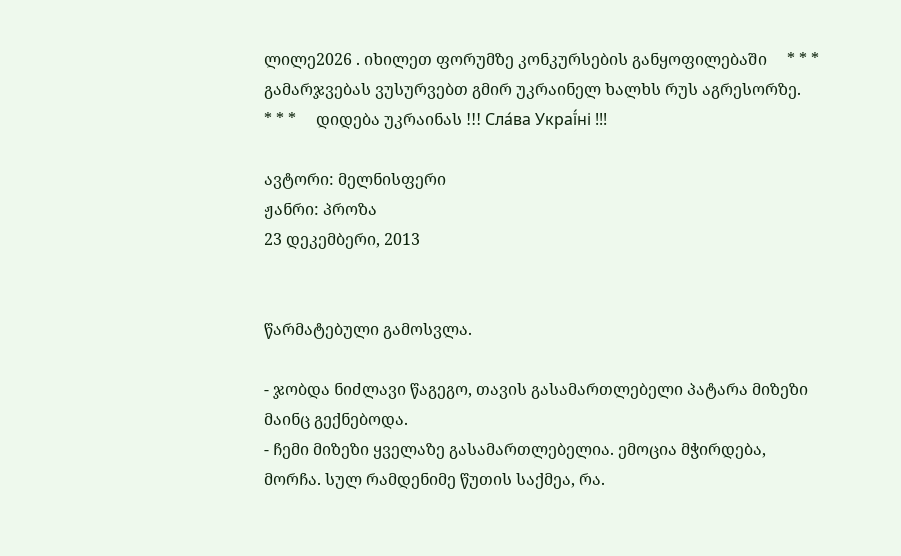ლილე2026 . იხილეთ ფორუმზე კონკურსების განყოფილებაში     * * *     გამარჯვებას ვუსურვებთ გმირ უკრაინელ ხალხს რუს აგრესორზე.     * * *     დიდება უკრაინას !!! Сла́ва Украї́ні !!!

ავტორი: მელნისფერი
ჟანრი: პროზა
23 დეკემბერი, 2013


წარმატებული გამოსვლა.

- ჯობდა ნიძლავი წაგეგო, თავის გასამართლებელი პატარა მიზეზი მაინც გექნებოდა.
- ჩემი მიზეზი ყველაზე გასამართლებელია. ემოცია მჭირდება, მორჩა. სულ რამდენიმე წუთის საქმეა, რა.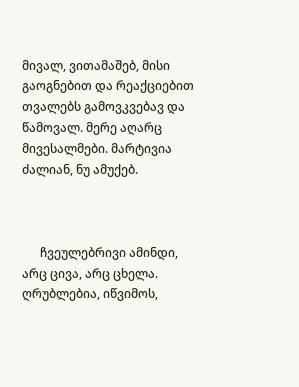მივალ, ვითამაშებ, მისი გაოგნებით და რეაქციებით თვალებს გამოვკვებავ და წამოვალ. მერე აღარც მივესალმები. მარტივია ძალიან, ნუ ამუქებ.



      ჩვეულებრივი ამინდი, არც ცივა, არც ცხელა. ღრუბლებია, იწვიმოს,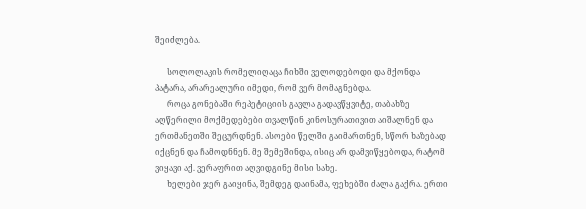შეიძლება.

      სოლოლაკის რომელიღაცა ჩიხში ველოდებოდი და მქონდა პატარა, არარეალური იმედი, რომ ვერ მომაგნებდა.
      როცა გონებაში რეპეტიციის გავლა გადავწყვიტე, თაბახზე აღწერილი მოქმედებები თვალწინ კინოსურათივით აიშალნენ და ერთმანეთში შეცურდნენ. ასოები წელში გაიმართნენ, სწორ ხაზებად იქცნენ და ჩამოდნნენ. მე შემეშინდა, ისიც არ დამვიწყებოდა, რატომ ვიყავი აქ. ვერაფრით აღვიდგინე მისი სახე.
      ხელები ჯერ გაიყინა, შემდეგ დაინამა, ფეხებში ძალა გაქრა. ერთი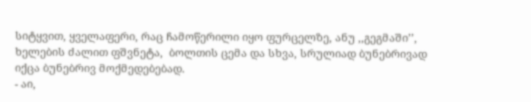სიტყვით, ყველაფერი, რაც ჩამოწერილი იყო ფურცელზე, ანუ ,,გეგმაში’’,  ხელების ძალით ფშვნეტა,  ბოლთის ცემა და სხვა, სრულიად ბუნებრივად იქცა ბუნებრივ მოქმედებებად.
- აი,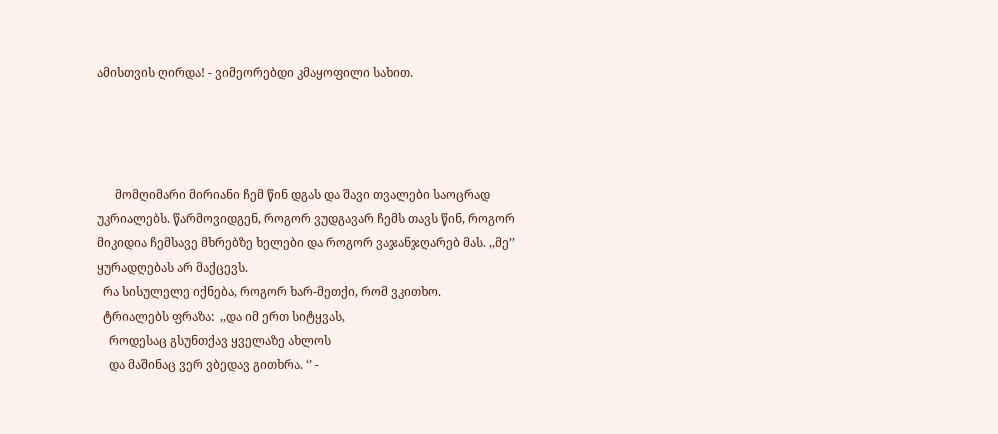ამისთვის ღირდა! - ვიმეორებდი კმაყოფილი სახით.




      მომღიმარი მირიანი ჩემ წინ დგას და შავი თვალები საოცრად უკრიალებს. წარმოვიდგენ, როგორ ვუდგავარ ჩემს თავს წინ, როგორ მიკიდია ჩემსავე მხრებზე ხელები და როგორ ვაჯანჯღარებ მას. ,,მე’’ ყურადღებას არ მაქცევს.
  რა სისულელე იქნება, როგორ ხარ-მეთქი, რომ ვკითხო.
  ტრიალებს ფრაზა:  ,,და იმ ერთ სიტყვას,
    როდესაც გსუნთქავ ყველაზე ახლოს
    და მაშინაც ვერ ვბედავ გითხრა. ‘’ -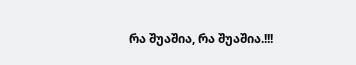რა შუაშია, რა შუაშია.!!!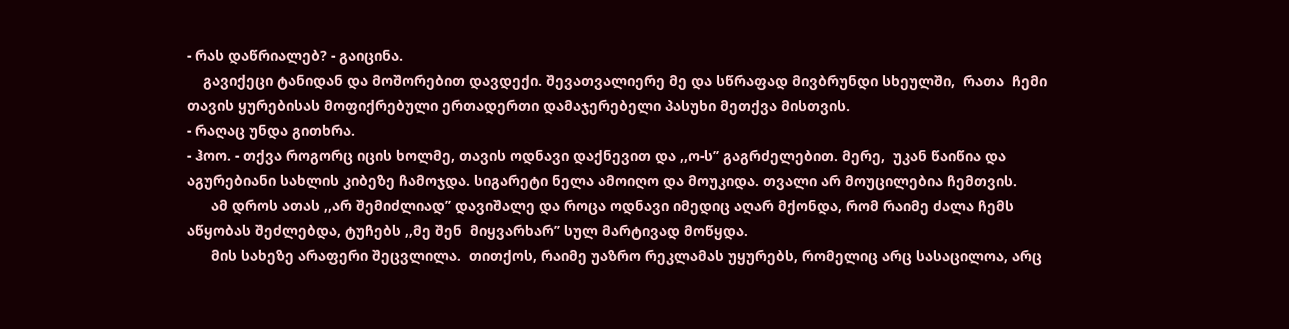- რას დაწრიალებ? - გაიცინა.
    გავიქეცი ტანიდან და მოშორებით დავდექი. შევათვალიერე მე და სწრაფად მივბრუნდი სხეულში,  რათა  ჩემი თავის ყურებისას მოფიქრებული ერთადერთი დამაჯერებელი პასუხი მეთქვა მისთვის.
- რაღაც უნდა გითხრა.
- ჰოო. - თქვა როგორც იცის ხოლმე, თავის ოდნავი დაქნევით და ,,ო-ს’’ გაგრძელებით. მერე,  უკან წაიწია და აგურებიანი სახლის კიბეზე ჩამოჯდა. სიგარეტი ნელა ამოიღო და მოუკიდა. თვალი არ მოუცილებია ჩემთვის.
      ამ დროს ათას ,,არ შემიძლიად’’ დავიშალე და როცა ოდნავი იმედიც აღარ მქონდა, რომ რაიმე ძალა ჩემს აწყობას შეძლებდა, ტუჩებს ,,მე შენ  მიყვარხარ’’ სულ მარტივად მოწყდა.
      მის სახეზე არაფერი შეცვლილა.  თითქოს, რაიმე უაზრო რეკლამას უყურებს, რომელიც არც სასაცილოა, არც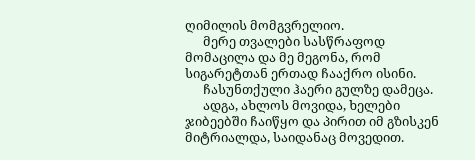ღიმილის მომგვრელიო.
      მერე თვალები სასწრაფოდ მომაცილა და მე მეგონა, რომ სიგარეტთან ერთად ჩააქრო ისინი.
      ჩასუნთქული ჰაერი გულზე დამეცა.
      ადგა, ახლოს მოვიდა, ხელები ჯიბეებში ჩაიწყო და პირით იმ გზისკენ მიტრიალდა, საიდანაც მოვედით.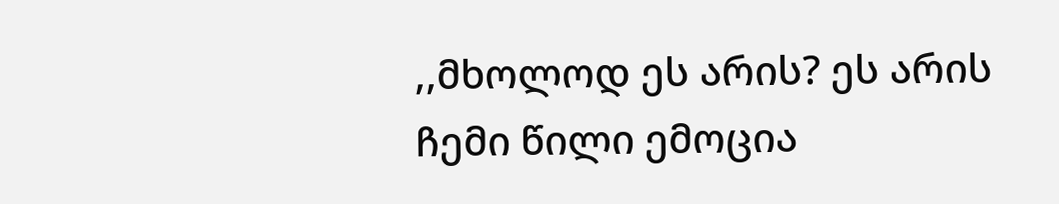,,მხოლოდ ეს არის? ეს არის ჩემი წილი ემოცია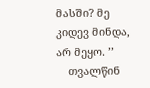მასში? მე კიდევ მინდა, არ მეყო. ’’
    თვალწინ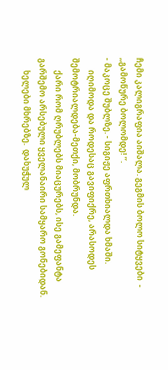ჩემი კალიგრაფია აიშალა. გეგმის ბოლო სიტყვები  - ,,გამოწურე ბოლომდე! ’’.
- მაკოცე შუბლზე. - სიგიჟე აფრთხიალდა ხმაში.
      იღიმოდა და როდესაც გავიფიქრე, არასოდეს შემოტრიალდება-მეთქი, მობრუნდა.
      ქარი რომ ღრუბლებს მიაცურებს, ისე გამეფანტა გარშემო არსებული ყველანაირი სამყარო გონებიდან.
      ხელები მხრებზე.  დახუჭულ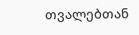თვალებთან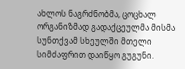ახლოს ნაგრძნობმა, ცოცხალ ორგანიზმად გადაქცეულმა მისმა სუნთქვამ სხეულში მთელი სიმძაფრით დაიწყო გუგუნი.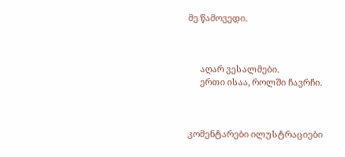მე წამოვედი.



      აღარ ვესალმები.
      ერთი ისაა, როლში ჩავრჩი.



კომენტარები ილუსტრაციები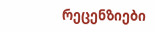რეცენზიები